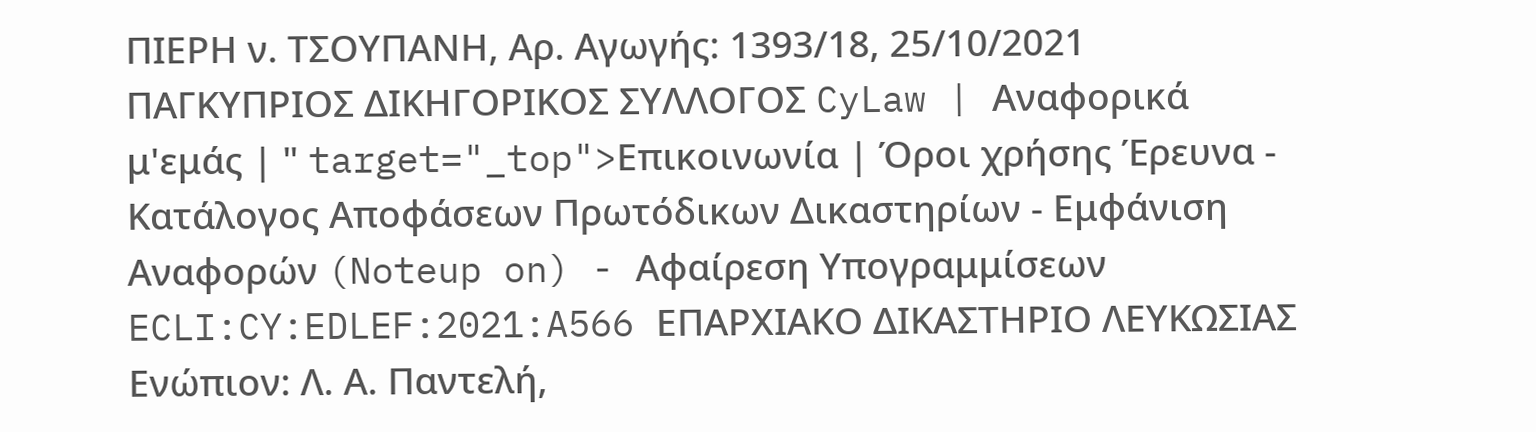ΠΙΕΡΗ ν. ΤΣΟΥΠΑΝΗ, Αρ. Αγωγής: 1393/18, 25/10/2021 ΠΑΓΚΥΠΡΙΟΣ ΔΙΚΗΓΟΡΙΚΟΣ ΣΥΛΛΟΓΟΣ CyLaw | Αναφορικά μ'εμάς | " target="_top">Επικοινωνία | Όροι χρήσης Έρευνα - Κατάλογος Αποφάσεων Πρωτόδικων Δικαστηρίων - Εμφάνιση Αναφορών (Noteup on) - Αφαίρεση Υπογραμμίσεων ECLI:CY:EDLEF:2021:A566 ΕΠΑΡΧΙΑΚΟ ΔΙΚΑΣΤΗΡΙΟ ΛΕΥΚΩΣΙΑΣ Ενώπιον: Λ. Α. Παντελή,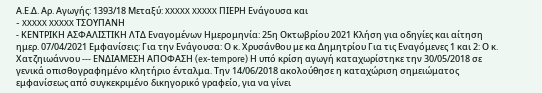Α.Ε.Δ. Αρ. Αγωγής: 1393/18 Μεταξύ: XXXXX XXXXX ΠΙΕΡΗ Ενάγουσα και
- XXXXX XXXXX ΤΣΟΥΠΑΝΗ
- ΚΕΝΤΡΙΚΗ ΑΣΦΑΛΙΣΤΙΚΗ ΛΤΔ Εναγομένων Ημερομηνία: 25η Οκτωβρίου 2021 Κλήση για οδηγίες και αίτηση ημερ. 07/04/2021 Εμφανίσεις: Για την Ενάγουσα: Ο κ. Χρυσάνθου με κα Δημητρίου Για τις Εναγόμενες 1 και 2: Ο κ. Χατζηιωάννου --- ΕΝΔΙΑΜΕΣΗ ΑΠΟΦΑΣΗ (ex-tempore) Η υπό κρίση αγωγή καταχωρίστηκε την 30/05/2018 σε γενικά οπισθογραφημένο κλητήριο ένταλμα. Την 14/06/2018 ακολούθησε η καταχώριση σημειώματος εμφανίσεως από συγκεκριμένο δικηγορικό γραφείο, για να γίνει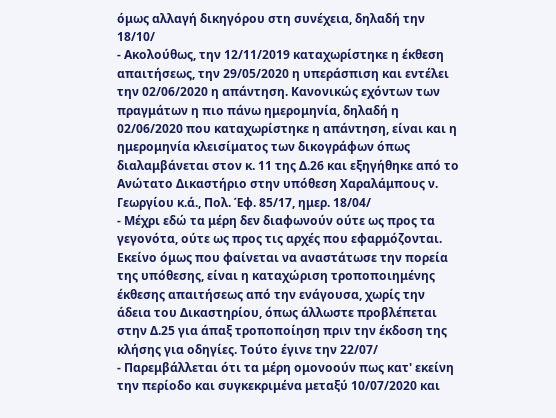όμως αλλαγή δικηγόρου στη συνέχεια, δηλαδή την 18/10/
- Ακολούθως, την 12/11/2019 καταχωρίστηκε η έκθεση απαιτήσεως, την 29/05/2020 η υπεράσπιση και εντέλει την 02/06/2020 η απάντηση. Κανονικώς εχόντων των πραγμάτων η πιο πάνω ημερομηνία, δηλαδή η 02/06/2020 που καταχωρίστηκε η απάντηση, είναι και η ημερομηνία κλεισίματος των δικογράφων όπως διαλαμβάνεται στον κ. 11 της Δ.26 και εξηγήθηκε από το Ανώτατο Δικαστήριο στην υπόθεση Χαραλάμπους ν. Γεωργίου κ.ά., Πολ. Έφ. 85/17, ημερ. 18/04/
- Μέχρι εδώ τα μέρη δεν διαφωνούν ούτε ως προς τα γεγονότα, ούτε ως προς τις αρχές που εφαρμόζονται. Εκείνο όμως που φαίνεται να αναστάτωσε την πορεία της υπόθεσης, είναι η καταχώριση τροποποιημένης έκθεσης απαιτήσεως από την ενάγουσα, χωρίς την άδεια του Δικαστηρίου, όπως άλλωστε προβλέπεται στην Δ.25 για άπαξ τροποποίηση πριν την έκδοση της κλήσης για οδηγίες. Τούτο έγινε την 22/07/
- Παρεμβάλλεται ότι τα μέρη ομονοούν πως κατ' εκείνη την περίοδο και συγκεκριμένα μεταξύ 10/07/2020 και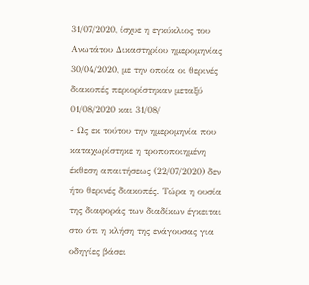31/07/2020, ίσχυε η εγκύκλιος του Ανωτάτου Δικαστηρίου ημερομηνίας 30/04/2020, με την οποία οι θερινές διακοπές περιορίστηκαν μεταξύ 01/08/2020 και 31/08/
- Ως εκ τούτου την ημερομηνία που καταχωρίστηκε η τροποποιημένη έκθεση απαιτήσεως (22/07/2020) δεν ήτο θερινές διακοπές. Τώρα η ουσία της διαφοράς των διαδίκων έγκειται στο ότι η κλήση της ενάγουσας για οδηγίες βάσει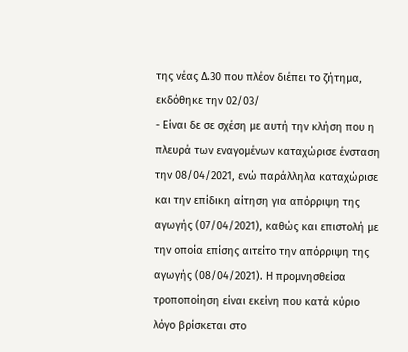της νέας Δ.30 που πλέον διέπει το ζήτημα, εκδόθηκε την 02/03/
- Είναι δε σε σχέση με αυτή την κλήση που η πλευρά των εναγομένων καταχώρισε ένσταση την 08/04/2021, ενώ παράλληλα καταχώρισε και την επίδικη αίτηση για απόρριψη της αγωγής (07/04/2021), καθώς και επιστολή με την οποία επίσης αιτείτο την απόρριψη της αγωγής (08/04/2021). Η προμνησθείσα τροποποίηση είναι εκείνη που κατά κύριο λόγο βρίσκεται στο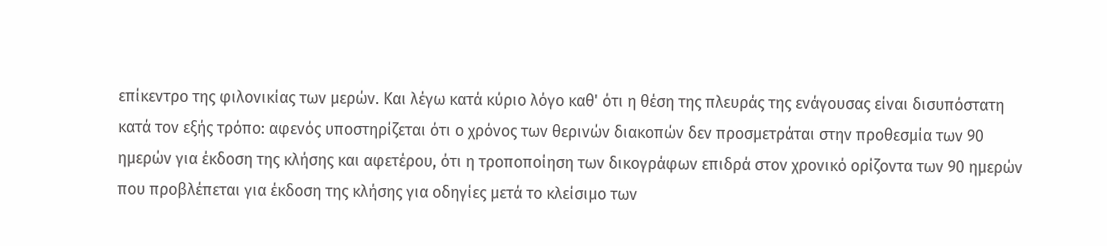επίκεντρο της φιλονικίας των μερών. Και λέγω κατά κύριο λόγο καθ' ότι η θέση της πλευράς της ενάγουσας είναι δισυπόστατη κατά τον εξής τρόπο: αφενός υποστηρίζεται ότι ο χρόνος των θερινών διακοπών δεν προσμετράται στην προθεσμία των 90 ημερών για έκδοση της κλήσης και αφετέρου, ότι η τροποποίηση των δικογράφων επιδρά στον χρονικό ορίζοντα των 90 ημερών που προβλέπεται για έκδοση της κλήσης για οδηγίες μετά το κλείσιμο των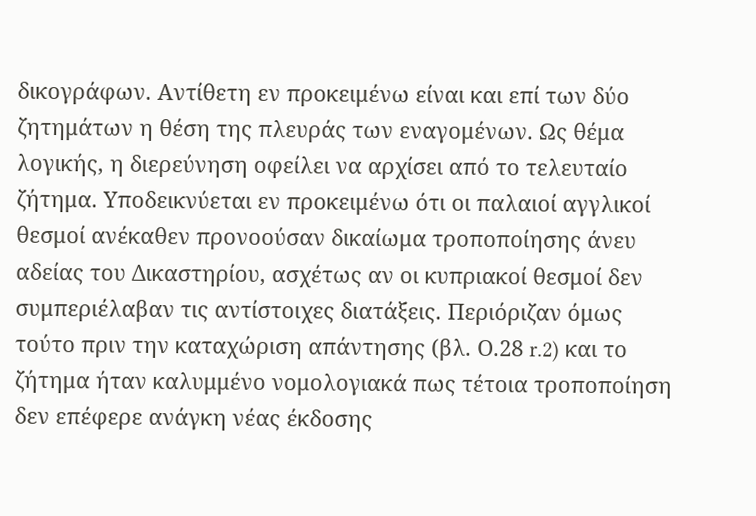δικογράφων. Αντίθετη εν προκειμένω είναι και επί των δύο ζητημάτων η θέση της πλευράς των εναγομένων. Ως θέμα λογικής, η διερεύνηση οφείλει να αρχίσει από το τελευταίο ζήτημα. Υποδεικνύεται εν προκειμένω ότι οι παλαιοί αγγλικοί θεσμοί ανέκαθεν προνοούσαν δικαίωμα τροποποίησης άνευ αδείας του Δικαστηρίου, ασχέτως αν οι κυπριακοί θεσμοί δεν συμπεριέλαβαν τις αντίστοιχες διατάξεις. Περιόριζαν όμως τούτο πριν την καταχώριση απάντησης (βλ. Ο.28 r.2) και το ζήτημα ήταν καλυμμένο νομολογιακά πως τέτοια τροποποίηση δεν επέφερε ανάγκη νέας έκδοσης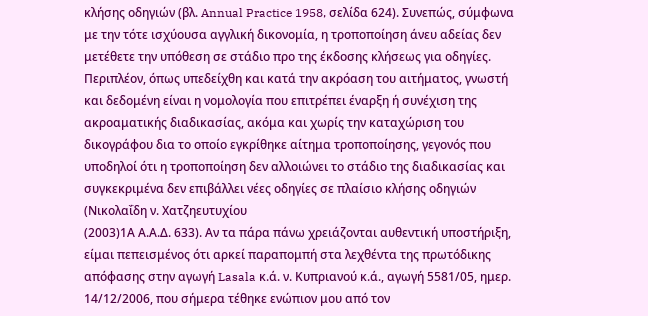κλήσης οδηγιών (βλ. Annual Practice 1958, σελίδα 624). Συνεπώς, σύμφωνα με την τότε ισχύουσα αγγλική δικονομία, η τροποποίηση άνευ αδείας δεν μετέθετε την υπόθεση σε στάδιο προ της έκδοσης κλήσεως για οδηγίες. Περιπλέον, όπως υπεδείχθη και κατά την ακρόαση του αιτήματος, γνωστή και δεδομένη είναι η νομολογία που επιτρέπει έναρξη ή συνέχιση της ακροαματικής διαδικασίας, ακόμα και χωρίς την καταχώριση του δικογράφου δια το οποίο εγκρίθηκε αίτημα τροποποίησης, γεγονός που υποδηλοί ότι η τροποποίηση δεν αλλοιώνει το στάδιο της διαδικασίας και συγκεκριμένα δεν επιβάλλει νέες οδηγίες σε πλαίσιο κλήσης οδηγιών (Νικολαΐδη ν. Χατζηευτυχίου
(2003)1Α Α.Α.Δ. 633). Αν τα πάρα πάνω χρειάζονται αυθεντική υποστήριξη, είμαι πεπεισμένος ότι αρκεί παραπομπή στα λεχθέντα της πρωτόδικης απόφασης στην αγωγή Lasala κ.ά. ν. Κυπριανού κ.ά., αγωγή 5581/05, ημερ. 14/12/2006, που σήμερα τέθηκε ενώπιον μου από τον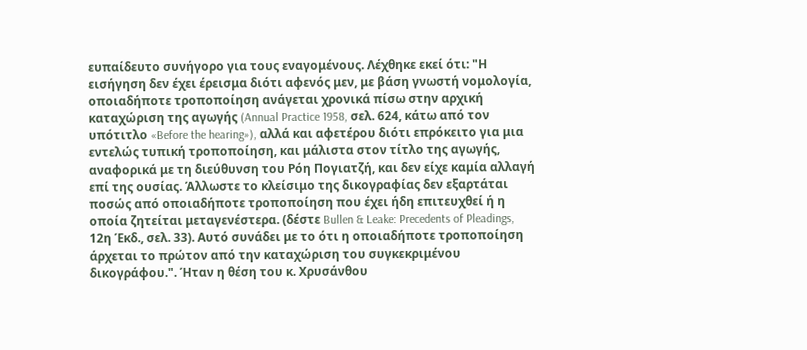ευπαίδευτο συνήγορο για τους εναγομένους. Λέχθηκε εκεί ότι: "Η εισήγηση δεν έχει έρεισμα διότι αφενός μεν, με βάση γνωστή νομολογία, οποιαδήποτε τροποποίηση ανάγεται χρονικά πίσω στην αρχική καταχώριση της αγωγής (Annual Practice 1958, σελ. 624, κάτω από τον υπότιτλο «Before the hearing»), αλλά και αφετέρου διότι επρόκειτο για μια εντελώς τυπική τροποποίηση, και μάλιστα στον τίτλο της αγωγής, αναφορικά με τη διεύθυνση του Ρόη Πογιατζή, και δεν είχε καμία αλλαγή επί της ουσίας. Άλλωστε το κλείσιμο της δικογραφίας δεν εξαρτάται ποσώς από οποιαδήποτε τροποποίηση που έχει ήδη επιτευχθεί ή η οποία ζητείται μεταγενέστερα. (δέστε Bullen & Leake: Precedents of Pleadings, 12η Έκδ., σελ. 33). Αυτό συνάδει με το ότι η οποιαδήποτε τροποποίηση άρχεται το πρώτον από την καταχώριση του συγκεκριμένου δικογράφου.". Ήταν η θέση του κ. Χρυσάνθου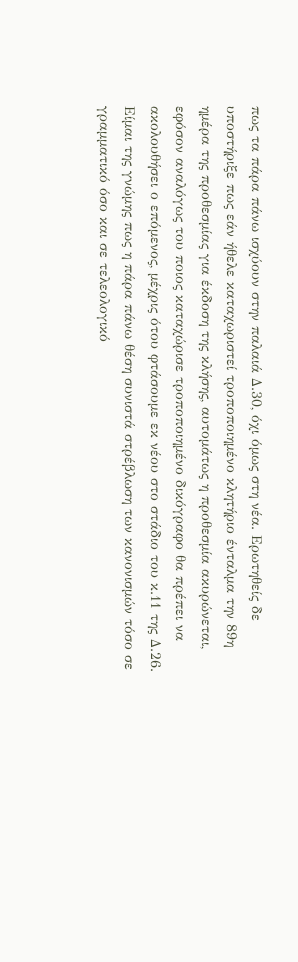πως τα πάρα πάνω ισχύουν στην παλαιά Δ.30, όχι όμως στη νέα. Ερωτηθείς δε υποστήριξε πως εάν ήθελε καταχωριστεί τροποποιημένο κλητήριο ένταλμα την 89η ημέρα της προθεσμίας για έκδοση της κλήσης, αυτομάτως η προθεσμία ακυρώνεται, εφόσον αναλόγως του ποιος καταχώρισε τροποποιημένο δικόγραφο θα πρέπει να ακολουθήσει ο επόμενος, μέχρις ότου φτάσουμε εκ νέου στο στάδιο του κ.11 της Δ.26. Είμαι της γνώμης πως η πάρα πάνω θέση συνιστά στρέβλωση των κανονισμών τόσο σε γραμματικό όσο και σε τελεολογικό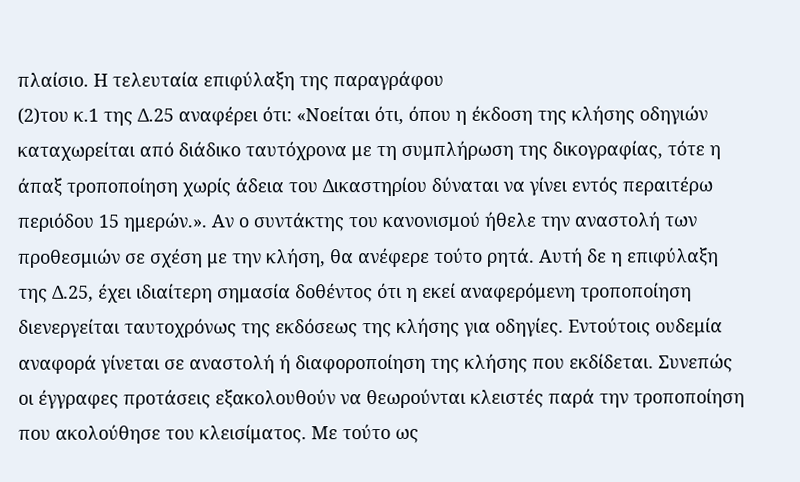πλαίσιο. Η τελευταία επιφύλαξη της παραγράφου
(2)του κ.1 της Δ.25 αναφέρει ότι: «Νοείται ότι, όπου η έκδοση της κλήσης οδηγιών καταχωρείται από διάδικο ταυτόχρονα με τη συμπλήρωση της δικογραφίας, τότε η άπαξ τροποποίηση χωρίς άδεια του Δικαστηρίου δύναται να γίνει εντός περαιτέρω περιόδου 15 ημερών.». Αν ο συντάκτης του κανονισμού ήθελε την αναστολή των προθεσμιών σε σχέση με την κλήση, θα ανέφερε τούτο ρητά. Αυτή δε η επιφύλαξη της Δ.25, έχει ιδιαίτερη σημασία δοθέντος ότι η εκεί αναφερόμενη τροποποίηση διενεργείται ταυτοχρόνως της εκδόσεως της κλήσης για οδηγίες. Εντούτοις ουδεμία αναφορά γίνεται σε αναστολή ή διαφοροποίηση της κλήσης που εκδίδεται. Συνεπώς οι έγγραφες προτάσεις εξακολουθούν να θεωρούνται κλειστές παρά την τροποποίηση που ακολούθησε του κλεισίματος. Με τούτο ως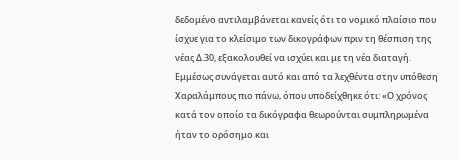δεδομένο αντιλαμβάνεται κανείς ότι το νομικό πλαίσιο που ίσχυε για το κλείσιμο των δικογράφων πριν τη θέσπιση της νέας Δ.30, εξακολουθεί να ισχύει και με τη νέα διαταγή. Εμμέσως συνάγεται αυτό και από τα λεχθέντα στην υπόθεση Χαραλάμπους πιο πάνω, όπου υποδείχθηκε ότι: «Ο χρόνος κατά τον οποίο τα δικόγραφα θεωρούνται συμπληρωμένα ήταν το ορόσημο και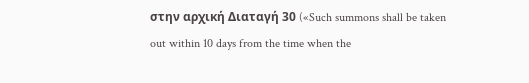στην αρχική Διαταγή 30 («Such summons shall be taken out within 10 days from the time when the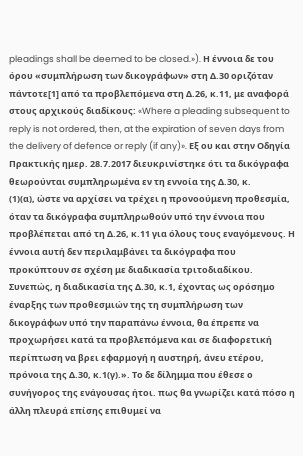pleadings shall be deemed to be closed.»). Η έννοια δε του όρου «συμπλήρωση των δικογράφων» στη Δ.30 οριζόταν πάντοτε[1] από τα προβλεπόμενα στη Δ.26, κ.11, με αναφορά στους αρχικούς διαδίκους: «Where a pleading subsequent to reply is not ordered, then, at the expiration of seven days from the delivery of defence or reply (if any)». Εξ ου και στην Οδηγία Πρακτικής ημερ. 28.7.2017 διευκρινίστηκε ότι τα δικόγραφα θεωρούνται συμπληρωμένα εν τη εννοία της Δ.30, κ.
(1)(α), ώστε να αρχίσει να τρέχει η προνοούμενη προθεσμία, όταν τα δικόγραφα συμπληρωθούν υπό την έννοια που προβλέπεται από τη Δ.26, κ.11 για όλους τους εναγόμενους. Η έννοια αυτή δεν περιλαμβάνει τα δικόγραφα που προκύπτουν σε σχέση με διαδικασία τριτοδιαδίκου. Συνεπώς, η διαδικασία της Δ.30, κ.1, έχοντας ως ορόσημο έναρξης των προθεσμιών της τη συμπλήρωση των δικογράφων υπό την παραπάνω έννοια, θα έπρεπε να προχωρήσει κατά τα προβλεπόμενα και σε διαφορετική περίπτωση να βρει εφαρμογή η αυστηρή, άνευ ετέρου, πρόνοια της Δ.30, κ.1(γ).». Το δε δίλημμα που έθεσε ο συνήγορος της ενάγουσας ήτοι. πως θα γνωρίζει κατά πόσο η άλλη πλευρά επίσης επιθυμεί να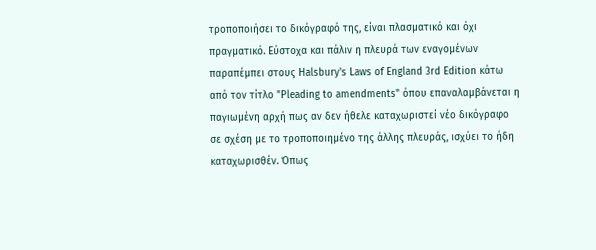τροποποιήσει το δικόγραφό της, είναι πλασματικό και όχι πραγματικό. Εύστοχα και πάλιν η πλευρά των εναγομένων παραπέμπει στους Halsbury's Laws of England 3rd Edition κάτω από τον τίτλο "Pleading to amendments" όπου επαναλαμβάνεται η παγιωμένη αρχή πως αν δεν ήθελε καταχωριστεί νέο δικόγραφο σε σχέση με το τροποποιημένο της άλλης πλευράς, ισχύει το ήδη καταχωρισθέν. Όπως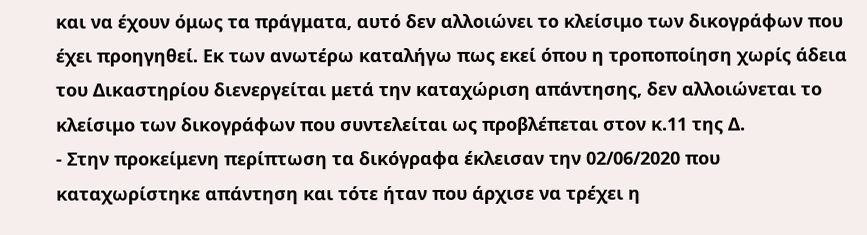και να έχουν όμως τα πράγματα, αυτό δεν αλλοιώνει το κλείσιμο των δικογράφων που έχει προηγηθεί. Εκ των ανωτέρω καταλήγω πως εκεί όπου η τροποποίηση χωρίς άδεια του Δικαστηρίου διενεργείται μετά την καταχώριση απάντησης, δεν αλλοιώνεται το κλείσιμο των δικογράφων που συντελείται ως προβλέπεται στον κ.11 της Δ.
- Στην προκείμενη περίπτωση τα δικόγραφα έκλεισαν την 02/06/2020 που καταχωρίστηκε απάντηση και τότε ήταν που άρχισε να τρέχει η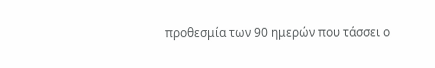προθεσμία των 90 ημερών που τάσσει ο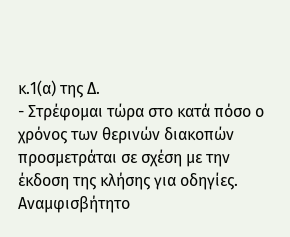κ.1(α) της Δ.
- Στρέφομαι τώρα στο κατά πόσο ο χρόνος των θερινών διακοπών προσμετράται σε σχέση με την έκδοση της κλήσης για οδηγίες. Αναμφισβήτητο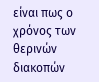είναι πως ο χρόνος των θερινών διακοπών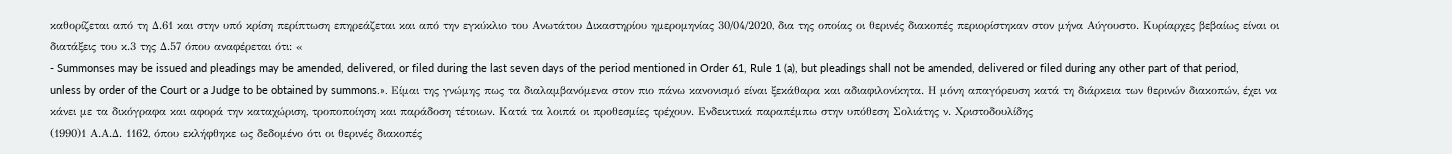καθορίζεται από τη Δ.61 και στην υπό κρίση περίπτωση επηρεάζεται και από την εγκύκλιο του Ανωτάτου Δικαστηρίου ημερομηνίας 30/04/2020, δια της οποίας οι θερινές διακοπές περιορίστηκαν στον μήνα Αύγουστο. Κυρίαρχες βεβαίως είναι οι διατάξεις του κ.3 της Δ.57 όπου αναφέρεται ότι: «
- Summonses may be issued and pleadings may be amended, delivered, or filed during the last seven days of the period mentioned in Order 61, Rule 1 (a), but pleadings shall not be amended, delivered or filed during any other part of that period, unless by order of the Court or a Judge to be obtained by summons.». Είμαι της γνώμης πως τα διαλαμβανόμενα στον πιο πάνω κανονισμό είναι ξεκάθαρα και αδιαφιλονίκητα. Η μόνη απαγόρευση κατά τη διάρκεια των θερινών διακοπών, έχει να κάνει με τα δικόγραφα και αφορά την καταχώριση, τροποποίηση και παράδοση τέτοιων. Κατά τα λοιπά οι προθεσμίες τρέχουν. Ενδεικτικά παραπέμπω στην υπόθεση Σολιάτης ν. Χριστοδουλίδης
(1990)1 Α.Α.Δ. 1162, όπου εκλήφθηκε ως δεδομένο ότι οι θερινές διακοπές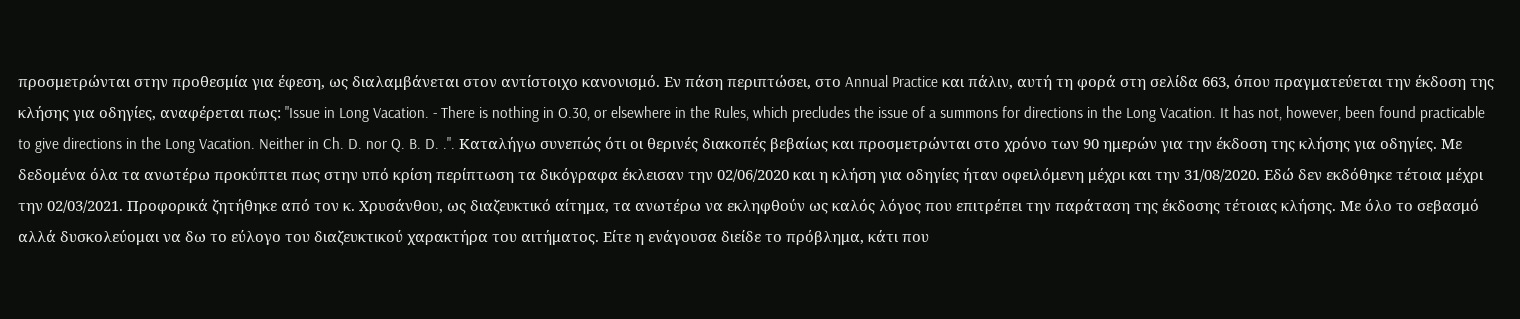προσμετρώνται στην προθεσμία για έφεση, ως διαλαμβάνεται στον αντίστοιχο κανονισμό. Εν πάση περιπτώσει, στο Annual Practice και πάλιν, αυτή τη φορά στη σελίδα 663, όπου πραγματεύεται την έκδοση της κλήσης για οδηγίες, αναφέρεται πως: "Issue in Long Vacation. - There is nothing in O.30, or elsewhere in the Rules, which precludes the issue of a summons for directions in the Long Vacation. It has not, however, been found practicable to give directions in the Long Vacation. Neither in Ch. D. nor Q. B. D. .". Καταλήγω συνεπώς ότι οι θερινές διακοπές βεβαίως και προσμετρώνται στο χρόνο των 90 ημερών για την έκδοση της κλήσης για οδηγίες. Με δεδομένα όλα τα ανωτέρω προκύπτει πως στην υπό κρίση περίπτωση τα δικόγραφα έκλεισαν την 02/06/2020 και η κλήση για οδηγίες ήταν οφειλόμενη μέχρι και την 31/08/2020. Εδώ δεν εκδόθηκε τέτοια μέχρι την 02/03/2021. Προφορικά ζητήθηκε από τον κ. Χρυσάνθου, ως διαζευκτικό αίτημα, τα ανωτέρω να εκληφθούν ως καλός λόγος που επιτρέπει την παράταση της έκδοσης τέτοιας κλήσης. Με όλο το σεβασμό αλλά δυσκολεύομαι να δω το εύλογο του διαζευκτικού χαρακτήρα του αιτήματος. Είτε η ενάγουσα διείδε το πρόβλημα, κάτι που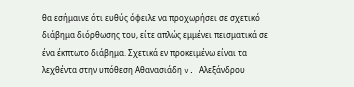θα εσήμαινε ότι ευθύς όφειλε να προχωρήσει σε σχετικό διάβημα διόρθωσης του, είτε απλώς εμμένει πεισματικά σε ένα έκπτωτο διάβημα. Σχετικά εν προκειμένω είναι τα λεχθέντα στην υπόθεση Αθανασιάδη v. Αλεξάνδρου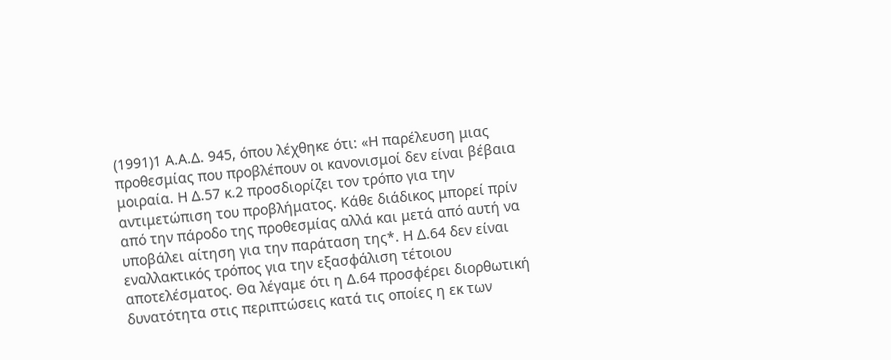(1991)1 Α.Α.Δ. 945, όπου λέχθηκε ότι: «Η παρέλευση μιας προθεσμίας που προβλέπουν οι κανονισμοί δεν είναι βέβαια μοιραία. Η Δ.57 κ.2 προσδιορίζει τον τρόπο για την αντιμετώπιση του προβλήματος. Κάθε διάδικος μπορεί πρίν από την πάροδο της προθεσμίας αλλά και μετά από αυτή να υποβάλει αίτηση για την παράταση της*. Η Δ.64 δεν είναι εναλλακτικός τρόπος για την εξασφάλιση τέτοιου αποτελέσματος. Θα λέγαμε ότι η Δ.64 προσφέρει διορθωτική δυνατότητα στις περιπτώσεις κατά τις οποίες η εκ των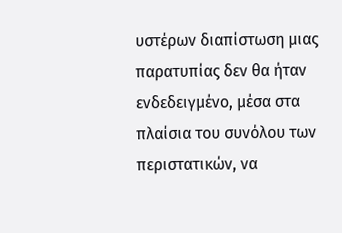υστέρων διαπίστωση μιας παρατυπίας δεν θα ήταν ενδεδειγμένο, μέσα στα πλαίσια του συνόλου των περιστατικών, να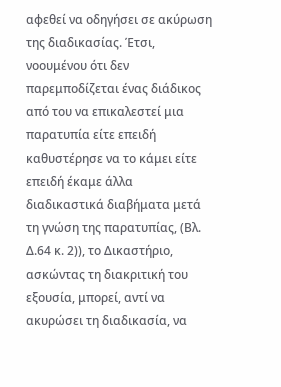αφεθεί να οδηγήσει σε ακύρωση της διαδικασίας. Έτσι, νοουμένου ότι δεν παρεμποδίζεται ένας διάδικος από του να επικαλεστεί μια παρατυπία είτε επειδή καθυστέρησε να το κάμει είτε επειδή έκαμε άλλα διαδικαστικά διαβήματα μετά τη γνώση της παρατυπίας, (Βλ. Δ.64 κ. 2)), το Δικαστήριο, ασκώντας τη διακριτική του εξουσία, μπορεί, αντί να ακυρώσει τη διαδικασία, να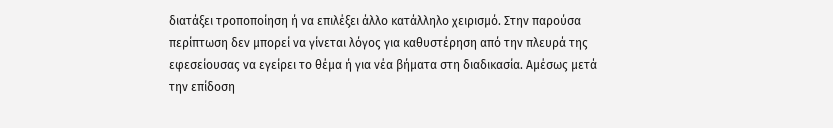διατάξει τροποποίηση ή να επιλέξει άλλο κατάλληλο χειρισμό. Στην παρούσα περίπτωση δεν μπορεί να γίνεται λόγος για καθυστέρηση από την πλευρά της εφεσείουσας να εγείρει το θέμα ή για νέα βήματα στη διαδικασία. Αμέσως μετά την επίδοση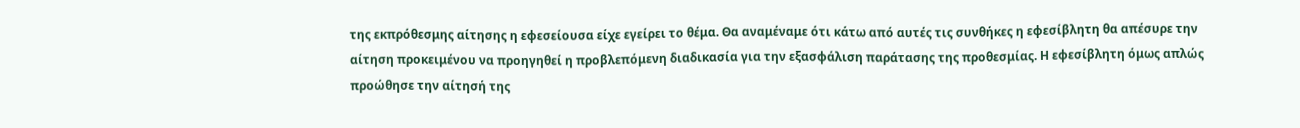της εκπρόθεσμης αίτησης η εφεσείουσα είχε εγείρει το θέμα. Θα αναμέναμε ότι κάτω από αυτές τις συνθήκες η εφεσίβλητη θα απέσυρε την αίτηση προκειμένου να προηγηθεί η προβλεπόμενη διαδικασία για την εξασφάλιση παράτασης της προθεσμίας. Η εφεσίβλητη όμως απλώς προώθησε την αίτησή της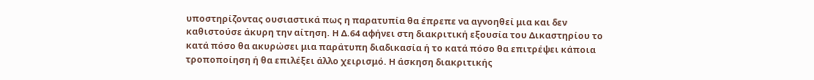υποστηρίζοντας ουσιαστικά πως η παρατυπία θα έπρεπε να αγνοηθεί μια και δεν καθιστούσε άκυρη την αίτηση. Η Δ.64 αφήνει στη διακριτική εξουσία του Δικαστηρίου το κατά πόσο θα ακυρώσει μια παράτυπη διαδικασία ή το κατά πόσο θα επιτρέψει κάποια τροποποίηση ή θα επιλέξει άλλο χειρισμό. Η άσκηση διακριτικής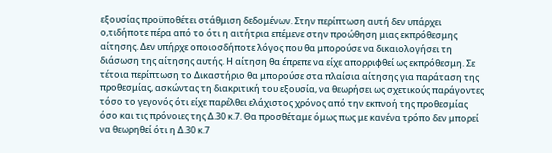εξουσίας προϋποθέτει στάθμιση δεδομένων. Στην περίπτωση αυτή δεν υπάρχει ο,τιδήποτε πέρα από το ότι η αιτήτρια επέμενε στην προώθηση μιας εκπρόθεσμης αίτησης. Δεν υπήρχε οποιοσδήποτε λόγος που θα μπορούσε να δικαιολογήσει τη διάσωση της αίτησης αυτής. Η αίτηση θα έπρεπε να είχε απορριφθεί ως εκπρόθεσμη. Σε τέτοια περίπτωση το Δικαστήριο θα μπορούσε στα πλαίσια αίτησης για παράταση της προθεσμίας, ασκώντας τη διακριτική του εξουσία, να θεωρήσει ως σχετικούς παράγοντες τόσο το γεγονός ότι είχε παρέλθει ελάχιστος χρόνος από την εκπνοή της προθεσμίας όσο και τις πρόνοιες της Δ.30 κ.7. Θα προσθέταμε όμως πως με κανένα τρόπο δεν μπορεί να θεωρηθεί ότι η Δ.30 κ.7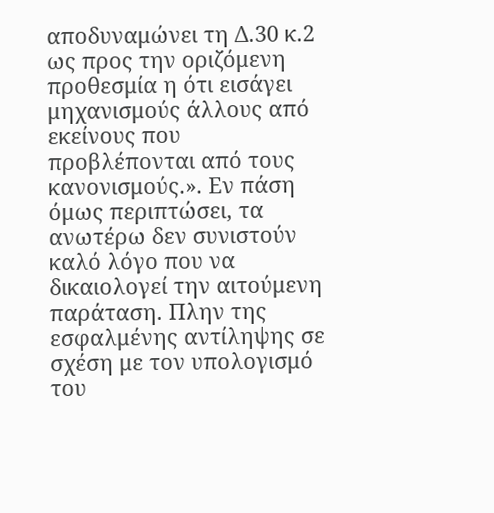αποδυναμώνει τη Δ.30 κ.2 ως προς την οριζόμενη προθεσμία η ότι εισάγει μηχανισμούς άλλους από εκείνους που προβλέπονται από τους κανονισμούς.». Εν πάση όμως περιπτώσει, τα ανωτέρω δεν συνιστούν καλό λόγο που να δικαιολογεί την αιτούμενη παράταση. Πλην της εσφαλμένης αντίληψης σε σχέση με τον υπολογισμό του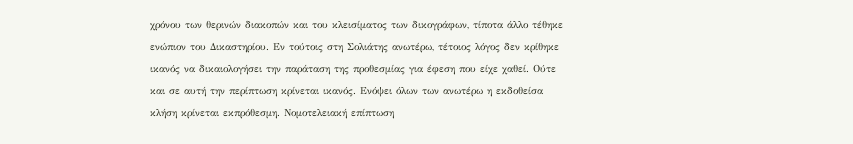χρόνου των θερινών διακοπών και του κλεισίματος των δικογράφων, τίποτα άλλο τέθηκε ενώπιον του Δικαστηρίου. Εν τούτοις στη Σολιάτης ανωτέρω, τέτοιος λόγος δεν κρίθηκε ικανός να δικαιολογήσει την παράταση της προθεσμίας για έφεση που είχε χαθεί. Ούτε και σε αυτή την περίπτωση κρίνεται ικανός. Ενόψει όλων των ανωτέρω η εκδοθείσα κλήση κρίνεται εκπρόθεσμη. Νομοτελειακή επίπτωση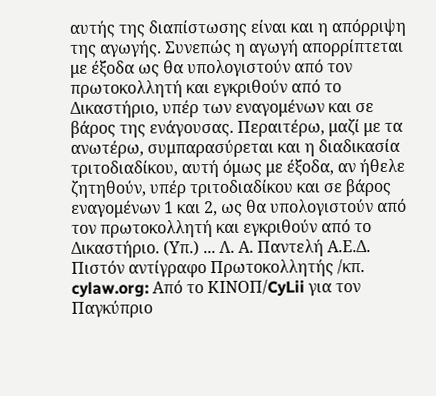αυτής της διαπίστωσης είναι και η απόρριψη της αγωγής. Συνεπώς η αγωγή απορρίπτεται με έξοδα ως θα υπολογιστούν από τον πρωτοκολλητή και εγκριθούν από το Δικαστήριο, υπέρ των εναγομένων και σε βάρος της ενάγουσας. Περαιτέρω, μαζί με τα ανωτέρω, συμπαρασύρεται και η διαδικασία τριτοδιαδίκου, αυτή όμως με έξοδα, αν ήθελε ζητηθούν, υπέρ τριτοδιαδίκου και σε βάρος εναγομένων 1 και 2, ως θα υπολογιστούν από τον πρωτοκολλητή και εγκριθούν από το Δικαστήριο. (Υπ.) ... Λ. Α. Παντελή Α.Ε.Δ. Πιστόν αντίγραφο Πρωτοκολλητής /κπ. cylaw.org: Από το ΚΙΝOΠ/CyLii για τον Παγκύπριο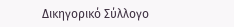Δικηγορικό Σύλλογο